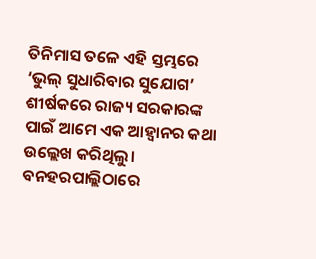ତିନିମାସ ତଳେ ଏହି ସ୍ତମ୍ଭରେ ‘ଭୁଲ୍‌ ସୁଧାରିବାର ସୁଯୋଗ’ ଶୀର୍ଷକରେ ରାଜ୍ୟ ସରକାରଙ୍କ ପାଇଁ ଆମେ ଏକ ଆହ୍ବାନର କଥା ଉଲ୍ଲେଖ କରିଥିଲୁ। ବନହରପାଲ୍ଲିଠାରେ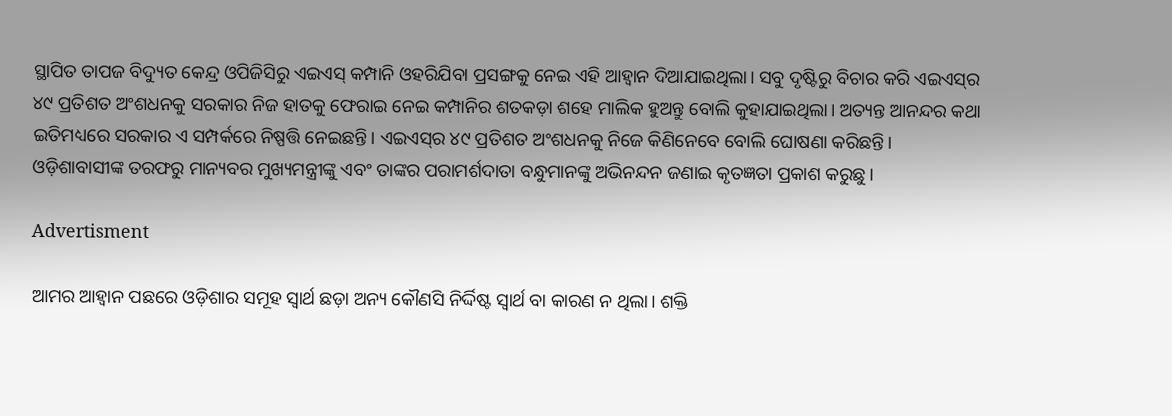ସ୍ଥାପିତ ତାପଜ ବିଦ୍ୟୁତ କେନ୍ଦ୍ର ଓପିଜିସିରୁ ଏଇଏସ୍‌ କମ୍ପାନି ଓହରିଯିବା ପ୍ରସଙ୍ଗକୁ ନେଇ ଏହି ଆହ୍ବାନ ଦିଆଯାଇଥିଲା। ସବୁ ଦୃଷ୍ଟିରୁ ବିଚାର କରି ଏଇଏସ୍‌ର ୪୯ ପ୍ରତିଶତ ଅଂଶଧନକୁ ସରକାର ନିଜ ହାତକୁ ଫେରାଇ ନେଇ କମ୍ପାନିର ଶତକଡ଼ା ଶହେ ମାଲିକ ହୁଅନ୍ତୁ ବୋଲି କୁହାଯାଇଥିଲା। ଅତ୍ୟନ୍ତ ଆନନ୍ଦର କଥା ଇତିମଧ୍ୟରେ ସରକାର ଏ ସମ୍ପର୍କରେ ନିଷ୍ପତ୍ତି ନେଇଛନ୍ତି। ଏଇଏସ୍‌ର ୪୯ ପ୍ରତିଶତ ଅଂଶଧନକୁ ନିଜେ କିଣିନେବେ ବୋଲି ଘୋଷଣା କରିଛନ୍ତି। ଓଡ଼ିଶାବାସୀଙ୍କ ତରଫରୁ ମାନ୍ୟବର ମୁଖ୍ୟମନ୍ତ୍ରୀଙ୍କୁ ଏବଂ ତାଙ୍କର ପରାମର୍ଶଦାତା ବନ୍ଧୁମାନଙ୍କୁ ଅଭିନନ୍ଦନ ଜଣାଇ କୃତଜ୍ଞତା ପ୍ରକାଶ କରୁଛୁ।

Advertisment

ଆମର ଆହ୍ବାନ ପଛରେ ଓଡ଼ିଶାର ସମୂହ ସ୍ବାର୍ଥ ଛଡ଼ା ଅନ୍ୟ କୌଣସି ନିର୍ଦ୍ଦିଷ୍ଟ ସ୍ବାର୍ଥ ବା କାରଣ ନ ଥିଲା। ଶକ୍ତି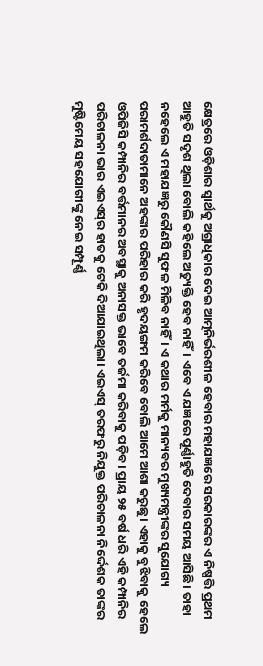କ୍ଷେତ୍ରରେ ଓଡ଼ିଶାର ସ୍ବାର୍ଥକୁ ଅଗ୍ରାଧିକାର ଦେଇ ଆତ୍ମନିର୍ଭରଶୀଳ ହେବାର ମହାଯଜ୍ଞରେ ସରକାରଙ୍କର ଏ ନିଷ୍ପତ୍ତି ପ୍ରଥମ ଆହୁତି ସଦୃଶ ଥିଲା ବୋଲି କହିଲେ ଅତ୍ୟୁକ୍ତି ହେବ ନାହିଁ। ଏବେ ଏ ଯଜ୍ଞରେ ପୂର୍ଣ୍ଣାହୁତି ଦେବାର ସମୟ ଆସିଛି। ତାହା ନହେଲେ ଏ ମହାଯଜ୍ଞରୁ କୌଣସି ସୁଫଳ ମିଳିବ ନାହିଁ। ଏ କଥାର ମର୍ମକୁ ମାନ୍ୟବର ମୁଖ୍ୟମନ୍ତ୍ରୀଙ୍କର ସୁଯୋଗ୍ୟ ପରାମର୍ଶଦାତାମାନେ ଅହଙ୍କାର ପରିହାର କରି ହୃଦୟଙ୍ଗମ କରିବେ ବୋଲି ଆମେ ଆଶା କରୁଛୁ। ଏହାକୁ ବୁଝିବାକୁ ହେଲେ ଓପିଜିସି କମ୍ପାନିର ବର୍ତ୍ତମାନର ଅବସ୍ଥାକୁ ଅନାସକ୍ତ ଭାବେ ତର୍ଜମା କରିବାକୁ ପଡ଼ିବ। ପ୍ରାୟ ୨୫ ବର୍ଷ ଧରି ଏହି କମ୍ପାନିର ପରିଚାଳନା ଭାର ଏଇଏସ୍‌ର ହାତକୁ ଟେକି ଦିଆଯାଇଥିଲା। ଏଇଏସ୍‌ ତରଫରୁ ନିଯୁକ୍ତ ପରିଚାଳନା ନିର୍ଦ୍ଦେଶକ ତାଙ୍କର ମୁଷ୍ଟିମେୟ ସହଯୋଗୀଙ୍କୁ ନେଇ ସମ୍ପୂର୍ଣ୍ଣ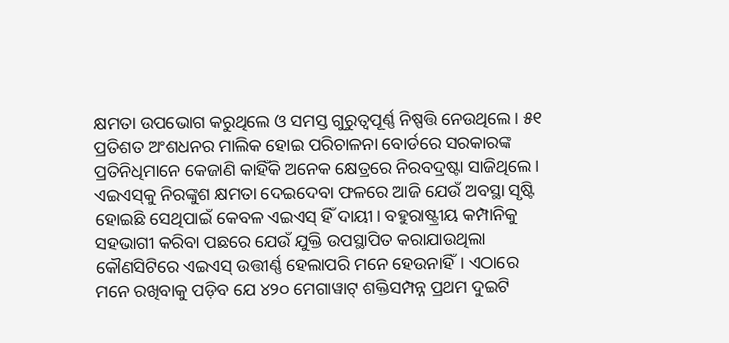କ୍ଷମତା ଉପଭୋଗ କରୁଥିଲେ ଓ ସମସ୍ତ ଗୁରୁତ୍ବପୂର୍ଣ୍ଣ ନିଷ୍ପତ୍ତି ନେଉଥିଲେ। ୫୧ ପ୍ରତିଶତ ଅଂଶଧନର ମାଲିକ ହୋଇ ପରିଚାଳନା ବୋର୍ଡରେ ସରକାରଙ୍କ ପ୍ରତିନିଧିମାନେ କେଜାଣି କାହିଁକି ଅନେକ କ୍ଷେତ୍ରରେ ନିରବଦ୍ରଷ୍ଟା ସାଜିଥିଲେ। ଏଇଏସ୍‌କୁ ନିରଙ୍କୁଶ କ୍ଷମତା ଦେଇଦେବା ଫଳରେ ଆଜି ଯେଉଁ ଅବସ୍ଥା ସୃଷ୍ଟି ହୋଇଛି ସେଥିପାଇଁ କେବଳ ଏଇଏସ୍‌ ହିଁ ଦାୟୀ। ବହୁରାଷ୍ଟ୍ରୀୟ କମ୍ପାନିକୁ ସହଭାଗୀ କରିବା ପଛରେ ଯେଉଁ ଯୁକ୍ତି ଉପସ୍ଥାପିତ କରାଯାଉଥିଲା କୌଣସିଟିରେ ଏଇଏସ୍‌ ଉତ୍ତୀର୍ଣ୍ଣ ହେଲାପରି ମନେ ହେଉନାହିଁ। ଏଠାରେ ମନେ ରଖିବାକୁ ପଡ଼ିବ ଯେ ୪୨୦ ମେଗାୱାଟ୍‌ ଶକ୍ତିସମ୍ପନ୍ନ ପ୍ରଥମ ଦୁଇଟି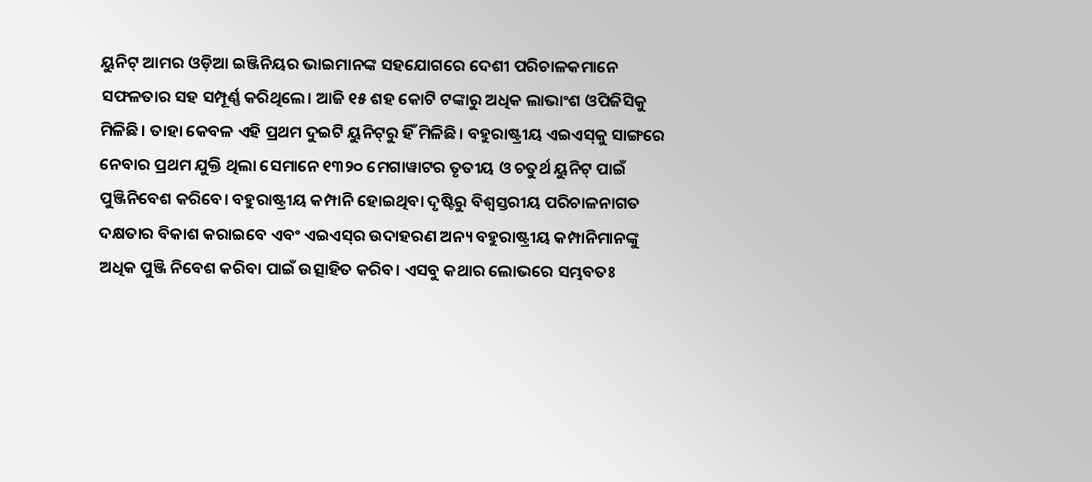ୟୁନିଟ୍‌ ଆମର ଓଡ଼ିଆ ଇଞ୍ଜିନିୟର ଭାଇମାନଙ୍କ ସହଯୋଗରେ ଦେଶୀ ପରିଚାଳକମାନେ ସଫଳତାର ସହ ସମ୍ପୂର୍ଣ୍ଣ କରିଥିଲେ। ଆଜି ୧୫ ଶହ କୋଟି ଟଙ୍କାରୁ ଅଧିକ ଲାଭାଂଶ ଓପିଜିସିକୁ ମିଳିଛି। ତାହା କେବଳ ଏହି ପ୍ରଥମ ଦୁଇଟି ୟୁନିଟ୍‌ରୁ ହିଁ ମିଳିଛି। ବହୁରାଷ୍ଟ୍ରୀୟ ଏଇଏସ୍‌କୁ ସାଙ୍ଗରେ ନେବାର ପ୍ରଥମ ଯୁକ୍ତି ଥିଲା ସେମାନେ ୧୩୨୦ ମେଗାୱାଟର ତୃତୀୟ ଓ ଚତୁର୍ଥ ୟୁନିଟ୍‌ ପାଇଁ ପୁଞ୍ଜିନିବେଶ କରିବେ। ବହୁରାଷ୍ଟ୍ରୀୟ କମ୍ପାନି ହୋଇଥିବା ଦୃଷ୍ଟିରୁ ବିଶ୍ବସ୍ତରୀୟ ପରିଚାଳନାଗତ ଦକ୍ଷତାର ବିକାଶ କରାଇବେ ଏବଂ ଏଇଏସ୍‌ର ଉଦାହରଣ ଅନ୍ୟ ବହୁରାଷ୍ଟ୍ରୀୟ କମ୍ପାନିମାନଙ୍କୁ ଅଧିକ ପୁଞ୍ଜି ନିବେଶ କରିବା ପାଇଁ ଉତ୍ସାହିତ କରିବ। ଏସବୁ କଥାର ଲୋଭରେ ସମ୍ଭବତଃ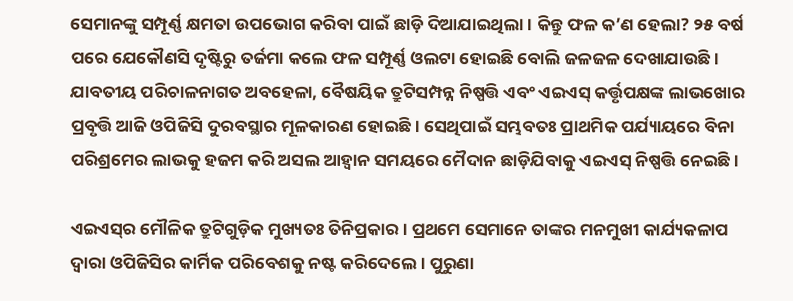ସେମାନଙ୍କୁ ସମ୍ପୂର୍ଣ୍ଣ କ୍ଷମତା ଉପଭୋଗ କରିବା ପାଇଁ ଛାଡ଼ି ଦିଆଯାଇଥିଲା। କିନ୍ତୁ ଫଳ କ’ଣ ହେଲା? ୨୫ ବର୍ଷ ପରେ ଯେକୌଣସି ଦୃଷ୍ଟିରୁ ତର୍ଜମା କଲେ ଫଳ ସମ୍ପୂର୍ଣ୍ଣ ଓଲଟା ହୋଇଛି ବୋଲି ଜଳଜଳ ଦେଖାଯାଉଛି। ଯାବତୀୟ ପରିଚାଳନାଗତ ଅବହେଳା, ବୈଷୟିକ ତ୍ରୁଟିସମ୍ପନ୍ନ ନିଷ୍ପତ୍ତି ଏବଂ ଏଇଏସ୍‌ କର୍ତ୍ତୃପକ୍ଷଙ୍କ ଲାଭଖୋର ପ୍ରବୃତ୍ତି ଆଜି ଓପିଜିସି ଦୁରବସ୍ଥାର ମୂଳକାରଣ ହୋଇଛି। ସେଥିପାଇଁ ସମ୍ଭବତଃ ପ୍ରାଥମିକ ପର୍ଯ୍ୟାୟରେ ବିନା ପରିଶ୍ରମ‌େର ଲାଭକୁ ହଜମ କରି ଅସଲ ଆହ୍ବାନ ସମୟରେ ମୈଦାନ ଛାଡ଼ିଯିବାକୁ ଏଇଏସ୍‌ ନିଷ୍ପତ୍ତି ନେଇଛି।

ଏଇଏସ୍‌ର ମୌଳିକ ତ୍ରୁଟିଗୁଡ଼ିକ ମୁଖ୍ୟତଃ ତିନିପ୍ରକାର। ପ୍ରଥମେ ସେମାନେ ତାଙ୍କର ମନମୁଖୀ କାର୍ଯ୍ୟକଳାପ ଦ୍ବାରା ଓପିଜିସିର କାର୍ମିକ ପରିବେଶକୁ ନଷ୍ଟ କରିଦେଲେ। ପୁରୁଣା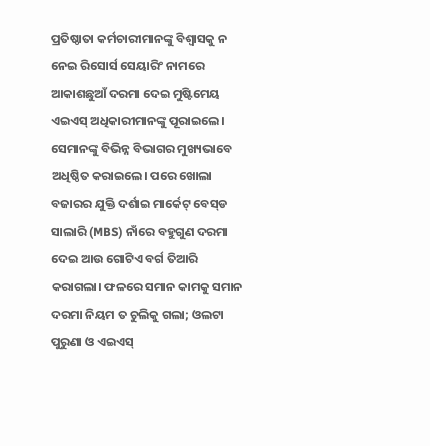ପ୍ରତିଷ୍ଠାତା କର୍ମଚାରୀମାନଙ୍କୁ ବିଶ୍ବାସକୁ ନ ନେଇ ରିସୋର୍ସ ସେୟାରିଂ ନାମରେ ଆକାଶଛୁଆଁ ଦରମା ଦେଇ ମୁଷ୍ଟିମେୟ ଏଇଏସ୍‌ ଅଧିକାରୀମାନଙ୍କୁ ପୂରାଇଲେ।‌ ସେମାନଙ୍କୁ ବିଭିନ୍ନ ବିଭାଗର ମୁଖ୍ୟଭାବେ ଅଧିଷ୍ଠିତ କରାଇଲେ। ପରେ ଖୋଲା ବଜାରର ଯୁକ୍ତି ଦର୍ଶାଇ ମାର୍କେଟ୍‌ ବେସ୍‌ଡ ସାଲାରି (MBS) ନାଁରେ ବହୁଗୁଣ ଦରମା ଦେଇ ଆଉ ଗୋଟିଏ ବର୍ଗ ତିଆରି କରାଗଲା। ଫଳରେ ସମାନ କାମକୁ ସମାନ ଦରମା ନିୟମ ତ ଚୁଲିକୁ ଗଲା; ଓଲଟା ପୁରୁଣା ଓ ଏଇଏସ୍‌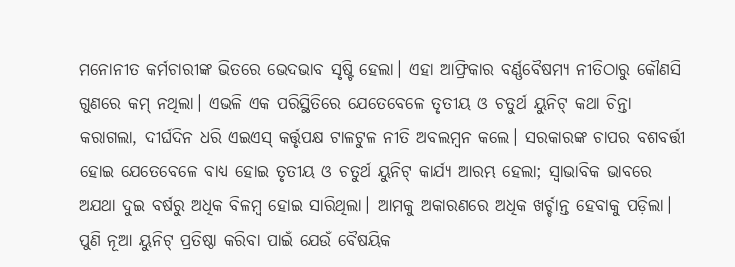ମନୋନୀତ କର୍ମଚାରୀଙ୍କ ଭିତରେ ଭେଦଭାବ ସୃଷ୍ଟି ହେଲା। ଏହା ଆଫ୍ରିକାର ବର୍ଣ୍ଣବୈଷମ୍ୟ ନୀତିଠାରୁ କୌଣସି ଗୁଣରେ କମ୍‌ ନଥିଲା। ଏଭଳି ଏକ ପରିସ୍ଥିତିରେ ଯେତେବେଳେ ତୃତୀୟ ଓ ଚତୁର୍ଥ ୟୁନିଟ୍‌ କଥା ଚିନ୍ତା କରାଗଲା, ଦୀର୍ଘଦିନ ଧରି ଏଇଏସ୍‌ କର୍ତ୍ତୃପକ୍ଷ ଟାଳଟୁଳ ନୀତି ଅବଲମ୍ବନ କଲେ। ସରକାରଙ୍କ ଚାପର ବଶବର୍ତ୍ତୀ ହୋଇ ଯେତେବେଳେ ବାଧ୍ୟ ହୋଇ ତୃତୀୟ ଓ ଚତୁର୍ଥ ୟୁନିଟ୍‌ କାର୍ଯ୍ୟ ଆରମ୍ଭ ହେଲା; ସ୍ବାଭାବିକ ଭାବରେ ଅଯଥା ଦୁଇ ବର୍ଷରୁ ଅଧିକ ବିଳମ୍ବ ହୋଇ ସାରିଥିଲା। ଆମକୁ ଅକାରଣରେ ଅଧିକ ଖର୍ଚ୍ଚାନ୍ତ ହେବାକୁ ପଡ଼ିଲା। ପୁଣି ନୂଆ ୟୁନିଟ୍‌ ପ୍ରତିଷ୍ଠା କରିବା ପାଇଁ ଯେଉଁ ବୈଷୟିକ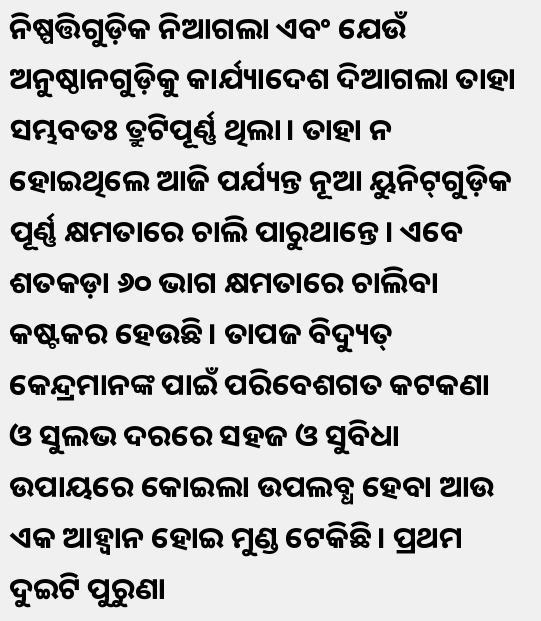ନିଷ୍ପତ୍ତିଗୁଡ଼ିକ ନିଆଗଲା ଏବଂ ଯେଉଁ ଅନୁଷ୍ଠାନଗୁଡ଼ିକୁ କାର୍ଯ୍ୟାଦେଶ ଦିଆଗଲା ତାହା ସମ୍ଭବତଃ ତ୍ରୁଟିପୂର୍ଣ୍ଣ ଥିଲା। ତାହା ନ ହୋଇଥିଲେ ଆଜି ପର୍ଯ୍ୟନ୍ତ ନୂଆ ୟୁନିଟ୍‌ଗୁଡ଼ିକ ପୂର୍ଣ୍ଣ କ୍ଷମତାରେ ଚାଲି ପାରୁଥାନ୍ତେ। ଏବେ ଶତକଡ଼ା ୬୦ ଭାଗ କ୍ଷମତାରେ ଚାଲିବା କଷ୍ଟକର ହେଉଛି। ତାପଜ ବିଦ୍ୟୁତ୍‌ କେନ୍ଦ୍ରମାନଙ୍କ ପାଇଁ ପରିବେଶଗତ କଟକଣା ଓ ସୁଲଭ ଦରରେ ସହଜ ଓ ସୁବିଧା ଉପାୟରେ କୋଇଲା ଉପଲବ୍ଧ ହେବା ଆଉ ଏକ ଆହ୍ବାନ ହୋଇ ମୁଣ୍ଡ ଟେକିଛି। ପ୍ରଥମ ଦୁଇଟି ପୁରୁଣା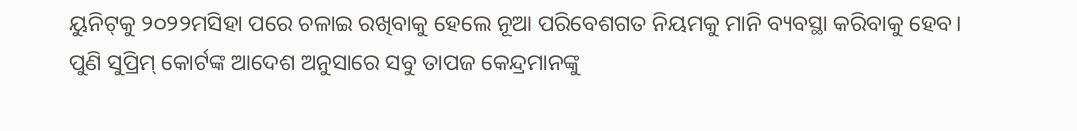ୟୁନିଟ୍‌କୁ ୨୦୨୨ମସିହା ପରେ ଚଳାଇ ରଖିବାକୁ ହେଲେ ନୂଆ ପରିବେଶଗତ ନିୟମକୁ ମାନି ବ୍ୟବସ୍ଥା କରିବାକୁ ହେବ। ପୁଣି ସୁପ୍ରିମ୍‌ କୋର୍ଟଙ୍କ ଆଦେଶ ଅନୁସାରେ ସବୁ ତାପଜ କେନ୍ଦ୍ରମାନଙ୍କୁ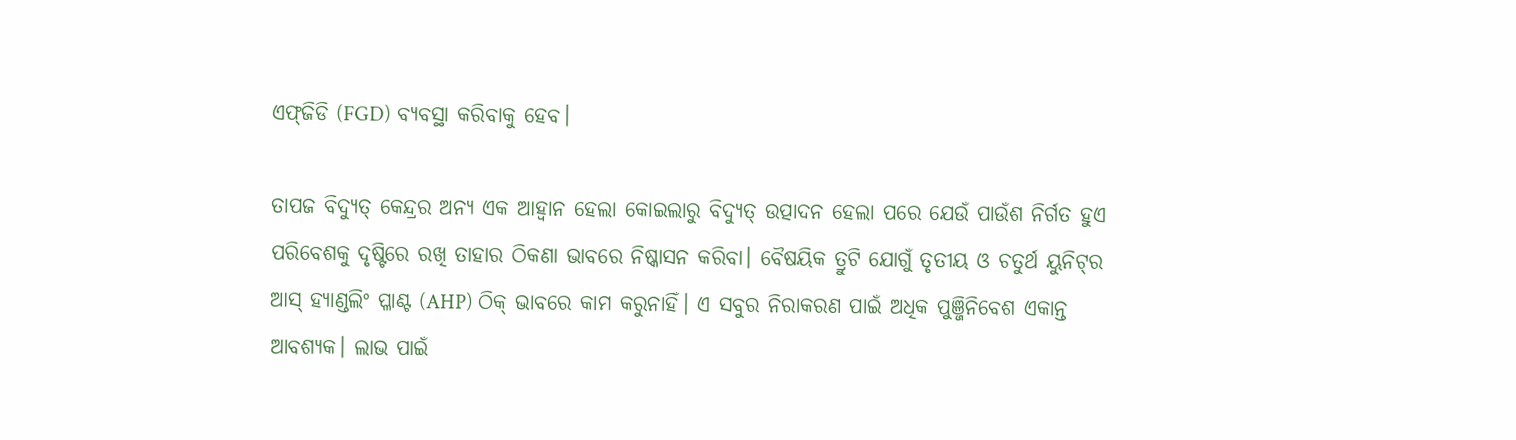ଏଫ୍‌ଜିଡି (FGD) ବ୍ୟବସ୍ଥା କରିବାକୁ ହେବ।

ତାପଜ ବିଦ୍ୟୁତ୍‌ କେନ୍ଦ୍ରର ଅନ୍ୟ ଏକ ଆହ୍ବାନ ହେଲା କୋଇଲାରୁ ବିଦ୍ୟୁତ୍‌ ଉତ୍ପାଦନ ହେଲା ପରେ ଯେଉଁ ପାଉଁଶ ନିର୍ଗତ ହୁଏ ପରିବେଶକୁ ଦୃଷ୍ଟିରେ ରଖି ତାହାର ଠିକଣା ଭାବରେ ନିଷ୍କାସନ କରିବା। ବୈଷୟିକ ତ୍ରୁଟି ‌ଯୋଗୁଁ ତୃତୀୟ ଓ ଚତୁର୍ଥ ୟୁନିଟ୍‌ର ଆସ୍‌ ହ୍ୟାଣ୍ଡଲିଂ ପ୍ଳାଣ୍ଟ (AHP) ଠିକ୍‌ ଭାବରେ କାମ କରୁନାହିଁ। ଏ ସବୁର ନିରାକରଣ ପାଇଁ ଅଧିକ ପୁଞ୍ଜିନିବେଶ ଏକାନ୍ତ ଆବଶ୍ୟକ। ଲାଭ ପାଇଁ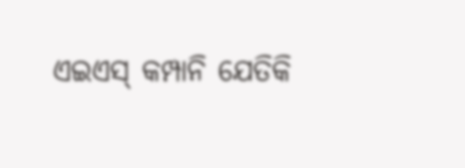ଏଇଏସ୍‌ କମ୍ପାନି ଯେତିକି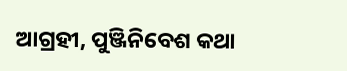ଆଗ୍ରହୀ, ପୁଞ୍ଜିନିବେଶ କଥା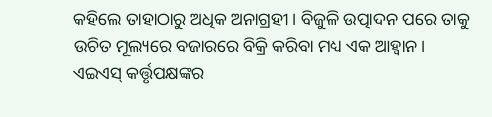କହିଲେ ତାହାଠାରୁ ଅଧିକ ଅନାଗ୍ରହୀ। ବିଜୁଳି ଉତ୍ପାଦନ ପରେ ତାକୁ ଉଚିତ ମୂଲ୍ୟରେ ବଜାରରେ ବିକ୍ରି କରିବା ମଧ୍ୟ ଏକ ଆହ୍ବାନ। ଏଇଏସ୍‌ କର୍ତ୍ତୃପକ୍ଷଙ୍କର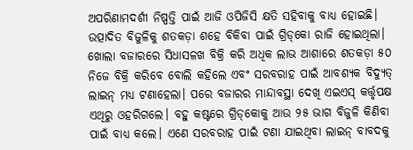ଅପରିଣାମଦର୍ଶୀ ନିଷ୍ପତ୍ତି ପାଇଁ ଆଜି ଓପିଜିସି କ୍ଷତି ସହିବାକୁ ବାଧ୍ୟ ହୋଇଛି। ଉତ୍ପାଦିତ ବିଜୁଳିକୁ ଶତକଡ଼ା ଶହେ ବିକିବା ପାଇଁ ଗ୍ରିଡ୍‌କୋ ରାଜି ହୋଇଥିଲା। ଖୋଲା ବଜାରରେ ସିଧାସଳଖ ବିକ୍ରି କରି ଅଧିକ ଲାଭ ଆଶାରେ ଶତକଡ଼ା ୫୦ ନିଜେ ବିକ୍ରି କରିବେ ବୋଲି କହିଲେ ଏବଂ ସରବରାହ ପାଇଁ ଆବଶ୍ୟକ ବିଦ୍ୟୁତ୍‌ ଲାଇନ୍‌ ମଧ୍ୟ ଟଣାହେଲା। ପରେ ବଜାରର ମାନ୍ଦାବସ୍ଥା ଦେଖି ଏଇଏସ୍‌ କର୍ତ୍ତୃପକ୍ଷ ଏଥିରୁ ଓହରିଗଲେ। ବହୁ କଷ୍ଟରେ ଗ୍ରିଡ୍‌କୋକୁ ଆଉ ୨୫ ଭାଗ ବିଜୁଳି କିଣିବା ପାଇଁ ବାଧ୍ୟ କଲେ। ଏଣେ ସରବରାହ ପାଇଁ ଟଣା ଯାଇଥିବା ଲାଇନ୍‌ ବାବଦକୁ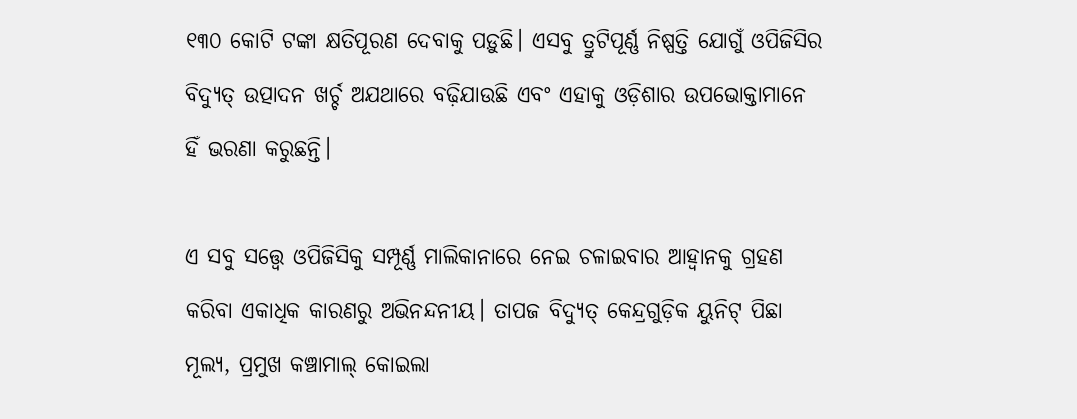୧୩୦ କୋଟି ଟଙ୍କା କ୍ଷତିପୂରଣ ଦେବାକୁ ପଡ଼ୁଛି। ଏସବୁ ତ୍ରୁଟିପୂର୍ଣ୍ଣ ନିଷ୍ପତ୍ତି ଯୋଗୁଁ ଓପିଜିସିର ବିଦ୍ୟୁତ୍‌ ଉତ୍ପାଦନ ଖର୍ଚ୍ଚ ଅଯଥାରେ ବଢ଼ିଯାଉଛି ଏବଂ ଏହାକୁ ଓଡ଼ିଶାର ଉପଭୋକ୍ତାମାନେ ହିଁ ଭରଣା କରୁଛନ୍ତି।

ଏ ସବୁ ସତ୍ତ୍ବେ ଓପିଜିସିକୁ ସମ୍ପୂର୍ଣ୍ଣ ମାଲିକାନାରେ ନେଇ ଚଳାଇବାର ଆହ୍ବାନକୁ ଗ୍ରହଣ କରିବା ଏକାଧିକ କାରଣରୁ ଅଭିନନ୍ଦନୀୟ। ତାପଜ ବିଦ୍ୟୁତ୍‌ କେନ୍ଦ୍ରଗୁଡ଼ିକ ୟୁନିଟ୍‌ ପିଛା ମୂଲ୍ୟ, ପ୍ରମୁଖ କଞ୍ଚାମାଲ୍‌ କୋଇଲା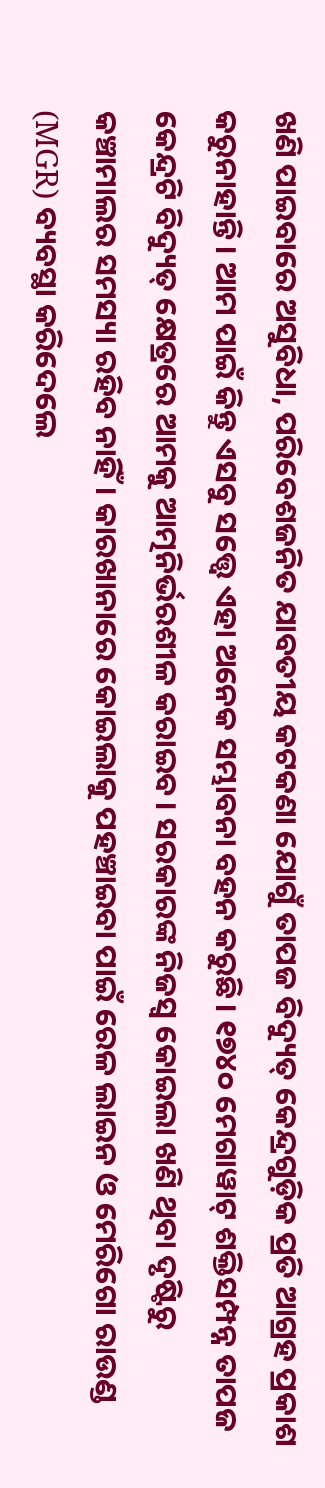ଖଣି ପାଇବାରେ ଅସୁବିଧା, ପରିବେଶଜନିତ ଯାବତୀୟ କଟକଣା ଯୋଗୁଁ ତାପଜ ବିଦ୍ୟୁତ୍‌ କେନ୍ଦ୍ରଗୁଡ଼ିକ ପ୍ରତି ଆଗ୍ରହ ପ୍ରକାଶ କରୁନାହାନ୍ତି। ଆମ ପାଇଁ କିନ୍ତୁ ଏସବୁ ସତ୍ତ୍ବେ ଏହା ଅନେକ ସମ୍ଭାବନା ବହନ କରୁଛି। ୧୭୪୦ ମେଗାୱାଟ୍‌ ଶକ୍ତିସମ୍ପନ୍ନ ତାପଜ କେନ୍ଦ୍ରଟି ବିଦ୍ୟୁତ୍‌ କ୍ଷେତ୍ରରେ ଆମକୁ ଆତ୍ମନିର୍ଭରଶୀଳ କରାଇବ। ସରକାରଙ୍କ ନିଜସ୍ବ କୋଇଲା ଖଣି ଥିବା ଦୃଷ୍ଟିରୁ କଞ୍ଚାମାଲର ସମସ୍ୟା ରହିବ ନାହିଁ। କାରଖାନାରେ କୋଇଲାକୁ ପହଞ୍ଚାଇବା ପାଇଁ ରେଳ ଲାଇନ ଓ ମେରିଗୋ ରାଉଣ୍ଡ (MGR) ବ୍ୟବସ୍ଥା କରିଦେଲେ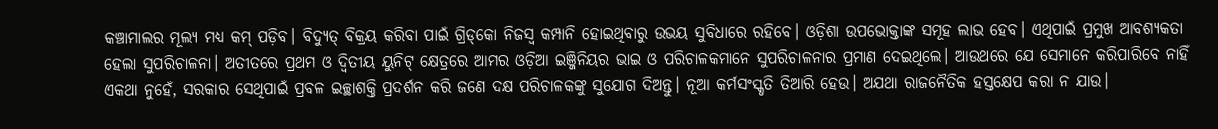କଞ୍ଚାମାଲର ମୂଲ୍ୟ ମଧ୍ୟ କମ୍‌ ପଡ଼ିବ। ବିଦ୍ୟୁତ୍‌ ବିକ୍ରୟ କରିବା ପାଇଁ ଗ୍ରିଡ୍‌କୋ ନିଜସ୍ବ କମ୍ପାନି ହୋଇଥିବାରୁ ଉଭୟ ସୁବିଧାରେ ରହିବେ। ଓଡ଼ିଶା ଉପଭୋକ୍ତାଙ୍କ ସମୂହ ଲାଭ ହେବ। ଏଥିପାଇଁ ପ୍ରମୁଖ ଆବଶ୍ୟକତା ହେଲା ସୁପରିଚାଳନା। ଅତୀତରେ ପ୍ରଥମ ଓ ଦ୍ବିତୀୟ ୟୁନିଟ୍‌ କ୍ଷେତ୍ରରେ ଆମର ଓଡ଼ିଆ ଇଞ୍ଜିନିୟର ଭାଇ ଓ ପରିଚାଳକମାନେ ସୁପରିଚାଳନାର ପ୍ରମାଣ ଦେଇଥିଲେ। ଆଉଥରେ ଯେ ସେମାନେ କରିପାରିବେ ନାହିଁ ଏକଥା ନୁହେଁ, ସରକାର ସେଥିପାଇଁ ପ୍ରବଳ ଇଚ୍ଛାଶକ୍ତି ପ୍ରଦର୍ଶନ କରି ଜଣେ ଦକ୍ଷ ପରିଚାଳକଙ୍କୁ ସୁଯୋଗ ଦିଅନ୍ତୁ। ନୂଆ କର୍ମସଂସ୍କୃତି ତିଆରି ହେଉ। ଅଯଥା ରାଜନୈତିକ ହସ୍ତକ୍ଷେପ କରା ନ ଯାଉ।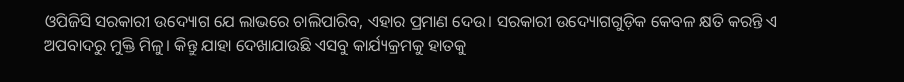ଓପିଜିସି ସରକାରୀ ଉଦ୍ୟୋଗ ଯେ ଲାଭରେ ଚାଲିପାରିବ, ଏହାର ପ୍ରମାଣ ଦେଉ। ସରକାରୀ ଉଦ୍ୟୋଗଗୁଡ଼ିକ କେବଳ କ୍ଷତି କରନ୍ତି ଏ ଅପବାଦରୁ ମୁକ୍ତି ମିଳୁ। କିନ୍ତୁ ଯାହା ଦେଖାଯାଉଛି ଏସବୁ କାର୍ଯ୍ୟକ୍ରମକୁ ହାତକୁ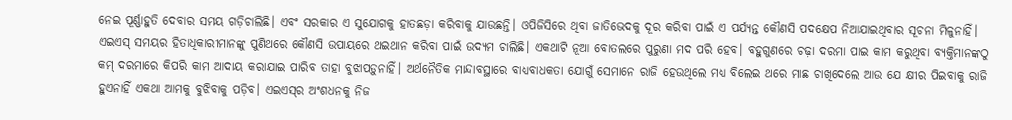ନେଇ ପୂର୍ଣ୍ଣାହୁତି ଦେବାର ସମୟ ଗଡ଼ିଚାଲିଛି। ଏବଂ ସରକାର ଏ ସୁଯୋଗକୁ ହାତଛଡ଼ା କରିବାକୁ ଯାଉଛନ୍ତି। ଓପିଜିସିରେ ଥିବା ଜାତିଭେଦକୁ ଦୂର କରିବା ପାଇଁ ଏ ପର୍ଯ୍ୟନ୍ତ କୌଣସି ପଦକ୍ଷେପ ନିଆଯାଇଥିବାର ସୂଚନା ମିଳୁନାହିଁ। ଏଇଏସ୍‌ ସମୟର ହିତାଧିକାରୀମାନଙ୍କୁ ପୁଣିଥରେ କୌଣସି ଉପାୟରେ ଥଇଥାନ କରିବା ପାଇଁ ଉଦ୍ୟମ ଚାଲିଛି। ଏକଥାଟି ନୂଆ ବୋତଲରେ ପୁରୁଣା ମଦ ପରି ହେବ। ବହୁଗୁଣରେ ଚଢ଼ା ଦରମା ପାଇ କାମ କରୁଥିବା ବ୍ୟକ୍ତିମାନଙ୍କଠୁ କମ୍‌ ଦରମାରେ କିପରି କାମ ଆଦାୟ କରାଯାଇ ପାରିବ ତାହା ବୁଝାପଡ଼ୁନାହିଁ। ଅର୍ଥନୈତିକ ମାନ୍ଦାବସ୍ଥାରେ ବାଧ୍ୟବାଧକତା ଯୋଗୁଁ ସେମାନେ ରାଜି ହେଉଥିଲେ ମଧ୍ୟ ବିଲେଇ ଥରେ ମାଛ ଚାଖିଦେଲେ ଆଉ ଯେ କ୍ଷୀର ପିଇବାକୁ ରାଜି ହୁଏନାହିଁ ଏକଥା ଆମକୁ ବୁଝିବାକୁ ପଡ଼ିବ। ଏଇଏସ୍‌ର ଅଂଶଧନକୁ ନିଜ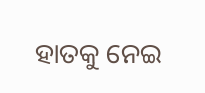ହାତକୁ ନେଇ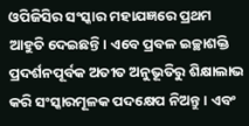ଓପିଜିସିର ସଂସ୍କାର ମହାଯଜ୍ଞରେ ପ୍ରଥମ ଆହୁତି ଦେଇଛନ୍ତି। ଏବେ ପ୍ରବଳ ଇଚ୍ଛାଶକ୍ତି ପ୍ରଦର୍ଶନପୂର୍ବକ ଅତୀତ ଅନୁଭୂତିରୁ ଶିକ୍ଷାଲାଭ କରି ସଂସ୍କାରମୂଳକ ପଦକ୍ଷେପ ନିଅନ୍ତୁ। ଏବଂ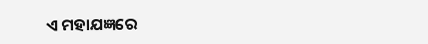ଏ ମହାଯଜ୍ଞରେ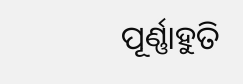ପୂର୍ଣ୍ଣାହୁତି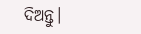ଦିଅନ୍ତୁ।